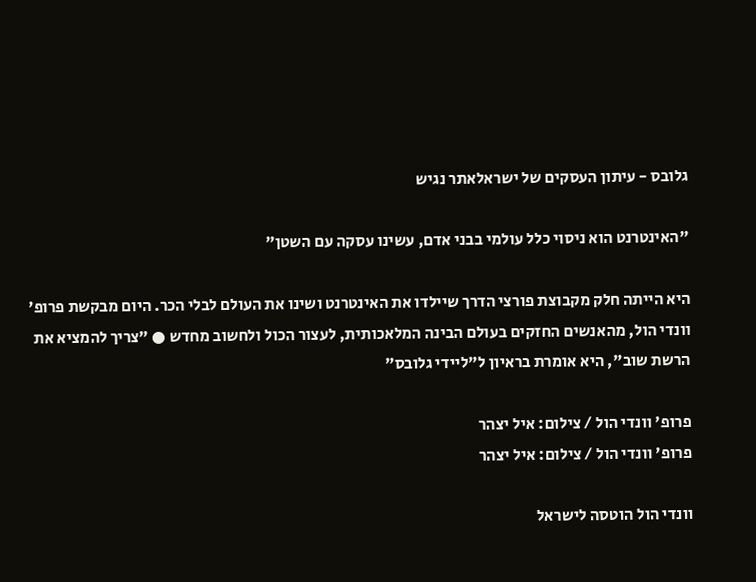גלובס - עיתון העסקים של ישראלאתר נגיש

"האינטרנט הוא ניסוי כלל עולמי בבני אדם, עשינו עסקה עם השטן"

היא הייתה חלק מקבוצת פורצי הדרך שיילדו את האינטרנט ושינו את העולם לבלי הכר. היום מבקשת פרופ' וונדי הול, מהאנשים החזקים בעולם הבינה המלאכותית, לעצור הכול ולחשוב מחדש ● "צריך להמציא את הרשת שוב", היא אומרת בראיון ל"ליידי גלובס"

פרופ' וונדי הול / צילום: איל יצהר
פרופ' וונדי הול / צילום: איל יצהר

וונדי הול הוטסה לישראל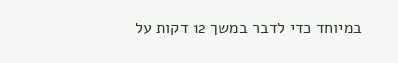במיוחד כדי לדבר במשך 12 דקות על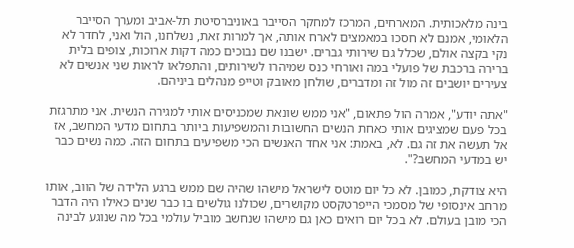בינה מלאכותית. המארחים, המרכז למחקר הסייבר באוניברסיטת תל-אביב ומערך הסייבר הלאומי, אמנם לא חסכו במאמצים לארח אותה, אך למרות זאת, נשלחנו, הול ואני, לחדר לא נקי בקצה אולם, שכלל גם שירותי גברים. ישבנו שם נבוכים כמה דקות ארוכות, צופים בלית ברירה ברכבת של פועלי במה ואורחי כנס שמיהרו לשירותים, והתפלאו לראות שני אנשים לא צעירים יושבים זה מול זה ומדברים, שולחן מאובק וטייפ מנהלים ביניהם.

"אתה יודע", אמרה הול פתאום, "אני ממש שונאת שמכניסים אותי למגירה הנשית. אני מתרגזת בכל פעם שמציגים אותי כאחת הנשים החשובות והמשפיעות ביותר בתחום מדעי המחשב, אז אל תעשה את זה גם. לא, באמת: אני אחד האנשים הכי משפיעים בתחום הזה. כמה נשים כבר יש במדעי המחשב?".

היא צודקת, כמובן. לא כל יום מוטס לישראל מישהו שהיה שם ממש ברגע הלידה של הווב, אותו מרחב אינסופי של מסמכי הייפרטקסט מקושרים, שכולנו גולשים בו כבר שנים כאילו היה הדבר הכי מובן בעולם. לא בכל יום רואים כאן גם מישהו שנחשב מוביל עולמי בכל מה שנוגע לבינה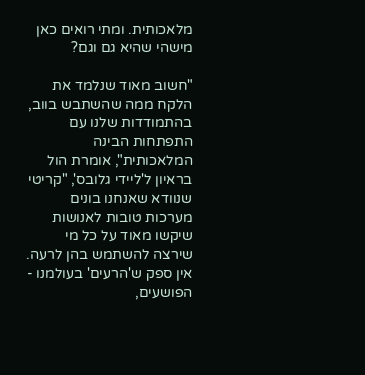מלאכותית. ומתי רואים כאן מישהי שהיא גם וגם?

"חשוב מאוד שנלמד את הלקח ממה שהשתבש בווב, בהתמודדות שלנו עם התפתחות הבינה המלאכותית", אומרת הול בראיון ל'ליידי גלובס', "קריטי שנוודא שאנחנו בונים מערכות טובות לאנושות שיקשו מאוד על כל מי שירצה להשתמש בהן לרעה. אין ספק ש'הרעים' בעולמנו - הפושעים,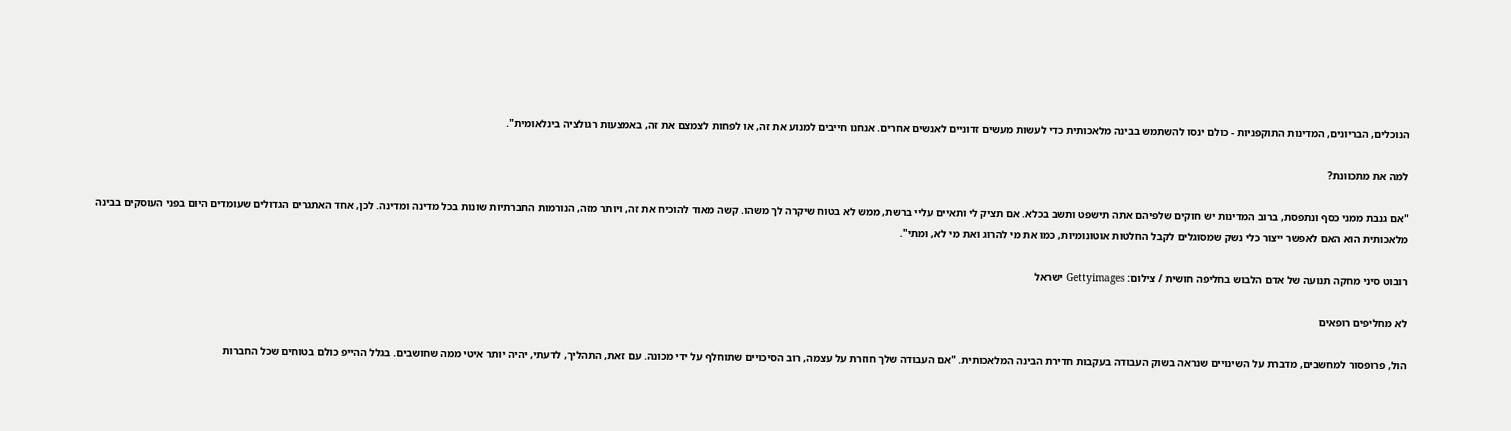הנוכלים, הבריונים, המדינות התוקפניות - כולם ינסו להשתמש בבינה מלאכותית כדי לעשות מעשים זדוניים לאנשים אחרים. אנחנו חייבים למנוע את זה, או לפחות לצמצם את זה, באמצעות רגולציה בינלאומית".

למה את מתכוונת?

"אם גנבת ממני כסף ונתפסת, ברוב המדינות יש חוקים שלפיהם אתה תישפט ותשב בכלא. אם תציק לי ותאיים עליי ברשת, ממש לא בטוח שיקרה לך משהו. קשה מאוד להוכיח את זה, ויותר מזה, הנורמות החברתיות שונות בכל מדינה ומדינה. לכן, אחד האתגרים הגדולים שעומדים היום בפני העוסקים בבינה מלאכותית הוא האם לאפשר ייצור כלי נשק שמסוגלים לקבל החלטות אוטונומיות, כמו את מי להרוג ואת מי לא, ומתי".

רובוט סיני מחקה תנועה של אדם הלבוש בחליפה חושית / צילום: Gettyimages ישראל

לא מחליפים רופאים

הול, פרופסור למחשבים, מדברת על השינויים שנראה בשוק העבודה בעקבות חדירת הבינה המלאכותית. "אם העבודה שלך חוזרת על עצמה, רוב הסיכויים שתוחלף על ידי מכונה. עם זאת, התהליך, לדעתי, יהיה יותר איטי ממה שחושבים. בגלל ההייפ כולם בטוחים שכל החברות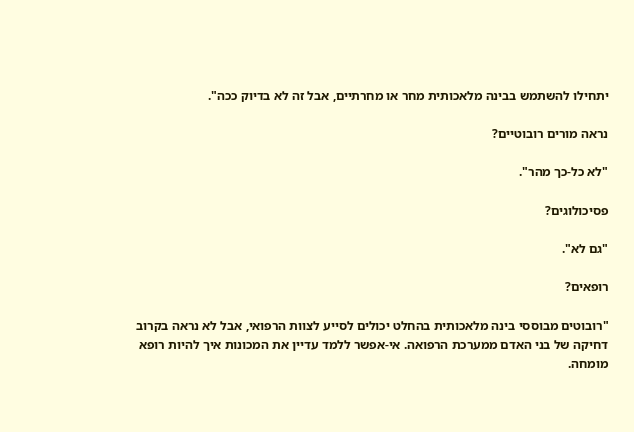יתחילו להשתמש בבינה מלאכותית מחר או מחרתיים, אבל זה לא בדיוק ככה".

נראה מורים רובוטיים?

"לא כל-כך מהר".

פסיכולוגים?

"גם לא".

רופאים?

"רובוטים מבוססי בינה מלאכותית בהחלט יכולים לסייע לצוות הרפואי, אבל לא נראה בקרוב דחיקה של בני האדם ממערכת הרפואה. אי-אפשר ללמד עדיין את המכונות איך להיות רופא מומחה.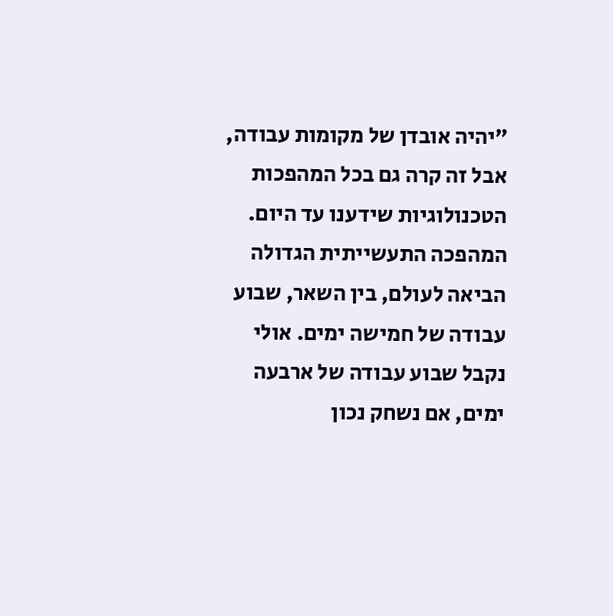"יהיה אובדן של מקומות עבודה, אבל זה קרה גם בכל המהפכות הטכנולוגיות שידענו עד היום. המהפכה התעשייתית הגדולה הביאה לעולם, בין השאר, שבוע עבודה של חמישה ימים. אולי נקבל שבוע עבודה של ארבעה ימים, אם נשחק נכון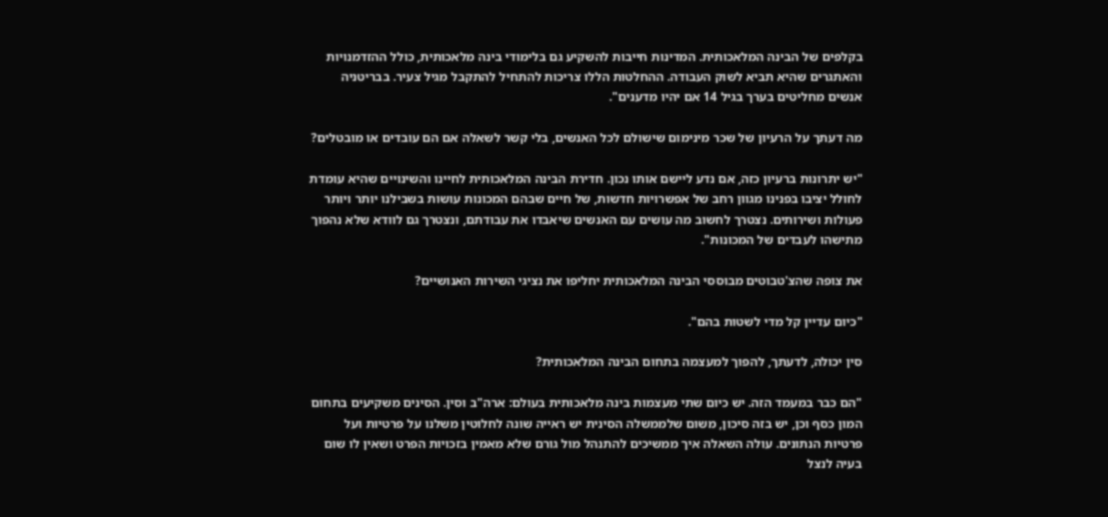בקלפים של הבינה המלאכותית. המדינות חייבות להשקיע גם בלימודי בינה מלאכותית, כולל ההזדמנויות והאתגרים שהיא תביא לשוק העבודה. ההחלטות הללו צריכות להתחיל להתקבל מגיל צעיר. בבריטניה אנשים מחליטים בערך בגיל 14 אם יהיו מדענים".

מה דעתך על הרעיון של שכר מינימום שישולם לכל האנשים, בלי קשר לשאלה אם הם עובדים או מובטלים?

"יש יתרונות ברעיון כזה, אם נדע ליישם אותו נכון. חדירת הבינה המלאכותית לחיינו והשינויים שהיא עומדת לחולל יציבו בפנינו מגוון רחב של אפשרויות חדשות, של חיים שבהם המכונות עושות בשבילנו יותר ויותר פעולות ושירותים. נצטרך לחשוב מה עושים עם האנשים שיאבדו את עבודתם, ונצטרך גם לוודא שלא נהפוך מתישהו לעבדים של המכונות".

את צופה שהצ'טבוטים מבוססי הבינה המלאכותית יחליפו את נציגי השירות האנושיים?

"כיום עדיין קל מדי לשטות בהם".

סין יכולה, לדעתך, להפוך למעצמה בתחום הבינה המלאכותית?

"הם כבר במעמד הזה. יש כיום שתי מעצמות בינה מלאכותית בעולם: ארה"ב וסין. הסינים משקיעים בתחום המון כסף וכן, יש בזה סיכון, משום שלממשלה הסינית יש ראייה שונה לחלוטין משלנו על פרטיות ועל פרטיות הנתונים. עולה השאלה איך ממשיכים להתנהל מול גורם שלא מאמין בזכויות הפרט ושאין לו שום בעיה לנצל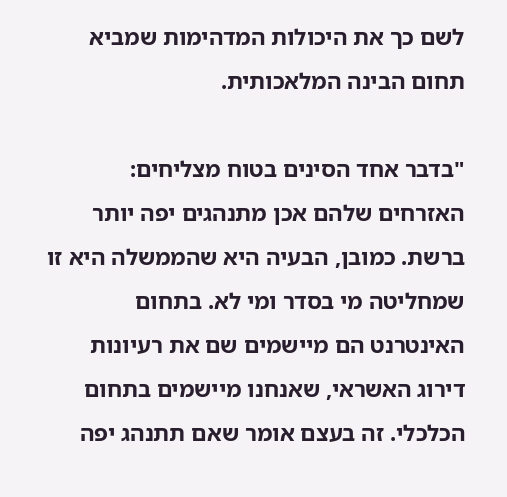לשם כך את היכולות המדהימות שמביא תחום הבינה המלאכותית.

"בדבר אחד הסינים בטוח מצליחים: האזרחים שלהם אכן מתנהגים יפה יותר ברשת. כמובן, הבעיה היא שהממשלה היא זו שמחליטה מי בסדר ומי לא. בתחום האינטרנט הם מיישמים שם את רעיונות דירוג האשראי, שאנחנו מיישמים בתחום הכלכלי. זה בעצם אומר שאם תתנהג יפה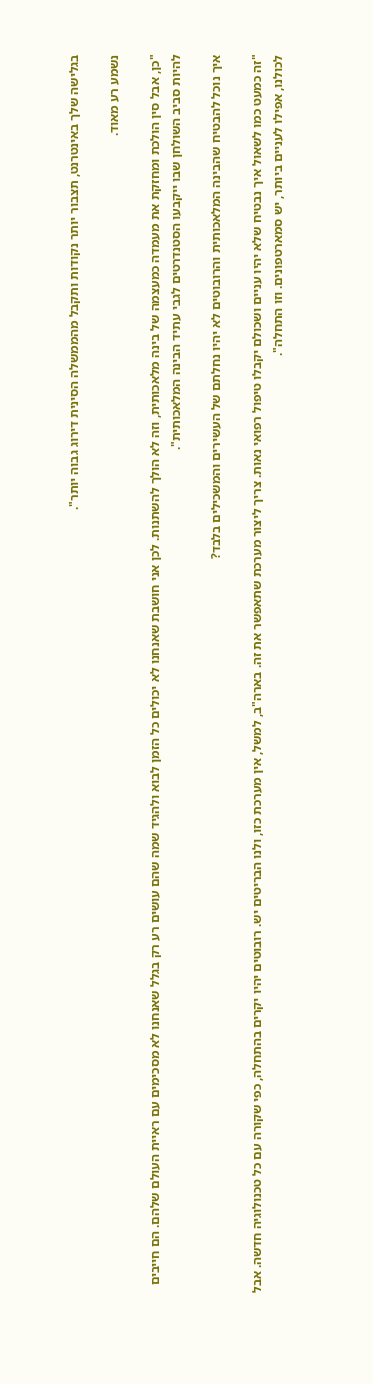בגלישה שלך באינטרנט, תצבור יותר נקודות ותקבל מהממשלה הסינית דירוג גבוה יותר".

נשמע רע מאוד.

"כן, אבל סין הולכת ומחזקת את מעמדה כמעצמה של בינה מלאכותית, וזה לא הולך להשתנות. לכן אני חושבת שאנחנו לא יכולים כל הזמן לבוא ולהגיד שמה שהם עושים רע רק בגלל שאנחנו לא מסכימים עם ראיית העולם שלהם. הם חייבים להיות סביב השולחן שבו ייקבעו הסטנדרטים לגבי עתיד הבינה המלאכותית".

איך נוכל להבטיח שהבינה המלאכותית והרובוטים לא יהיו נחלתם של העשירים והמשכילים בלבד?

"זה כמעט כמו לשאול איך נבטיח שלא יהיו עניים ושכולם יקבלו טיפול רפואי נאות. צריך ליצור מערכת שתאפשר את זה. בארה"ב, למשל, אין מערכת כזו, ולנו הבריטים יש. רובוטים יהיו יקרים בהתחלה, כפי שקורה עם כל טכנולוגיה חדשה. אבל לכולנו, אפילו לעניים ביותר, יש סמארטפונים. וזו התחלה".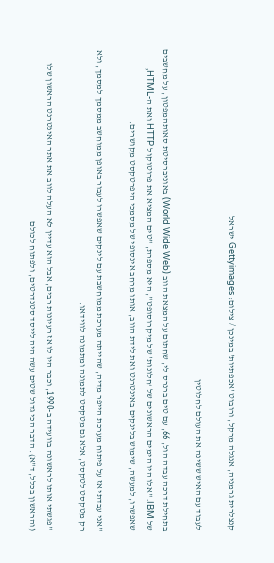קנצלרית גרמניה, אנגלה מרקל, ורובוט 'אכפתיות' במינכן / צילום: Gettyimages ישראל

לעבוד עם האיש ששינה את העולם לחלוטין

בתחילת דרכה עבדה הול, 66, עם טים ברנרס לי, שחתום על המצאת הווב (World Wide Web) באוניברסיטת סאותהמפטון, על מחשבים של IBM. "אלו היו הימים הראשונים של ‘חלונות' של מיקרוסופט", היא מספרת, "טים המציא את פרוטוקול HTTP ואת ה-HTML, שאפשרו, למעשה, שימוש בלינקים באינטרנט ואת לידת הווב, אותו מרחב אינסופי של מסמכי היפרטקסט מקושרים.

"אני עבדתי אז על פיתוח מערכת הייפר מדיה, שהייתה מערכת ממוחשבת עם לינקים שאפשרו לעבור באופן ממוחשב ממסמך למסמך, ולא רק מטקסט לטקסט, אלא גם מטקסט לתמונה ומתמונה לווידאו.

"פגשתי אותו לראשונה בוועידה ב-1990, וכבר היו לו אז רעיונות רבים, אבל הוא עדיין לא העלה לווב את אתר האינטרנט הראשון שלו (והראשון בכלל, ד"א). הדבר הכי גדול שטים עשה היה לייסד סטנדרטים, ולפתוח לכולם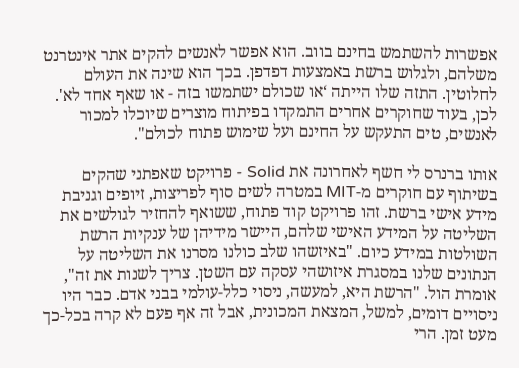אפשרות להשתמש בחינם בווב. הוא אפשר לאנשים להקים אתר אינטרנט משלהם, ולגלוש ברשת באמצעות דפדפן. בכך הוא שינה את העולם לחלוטין. התזה שלו הייתה ‘או שכולם ישתמשו בזה - או שאף אחד לא'. לכן, בעוד שחוקרים אחרים התמקדו בפיתוח מוצרים שיוכלו למכור לאנשים, טים התעקש על החינם ועל שימוש פתוח לכולם".

אותו ברנרס לי חשף לאחרונה את Solid - פרויקט שאפתני שהקים בשיתוף עם חוקרים מ-MIT במטרה לשים סוף לפריצות, זיופים וגניבת מידע אישי ברשת. זהו פרויקט קוד פתוח, ששואף להחזיר לגולשים את השליטה על המידע האישי שלהם, היישר מידיהן של ענקיות הרשת השולטות במידע כיום. "באיזשהו שלב כולנו מסרנו את השליטה על הנתונים שלנו במסגרת איזושהי עסקה עם השטן. צריך לשנות את זה", אומרת הול. "הרשת היא, למעשה, ניסוי כלל-עולמי בבני אדם. כבר היו ניסויים דומים, למשל, המצאת המכונית, אבל זה אף פעם לא קרה בכל-כך מעט זמן. הרי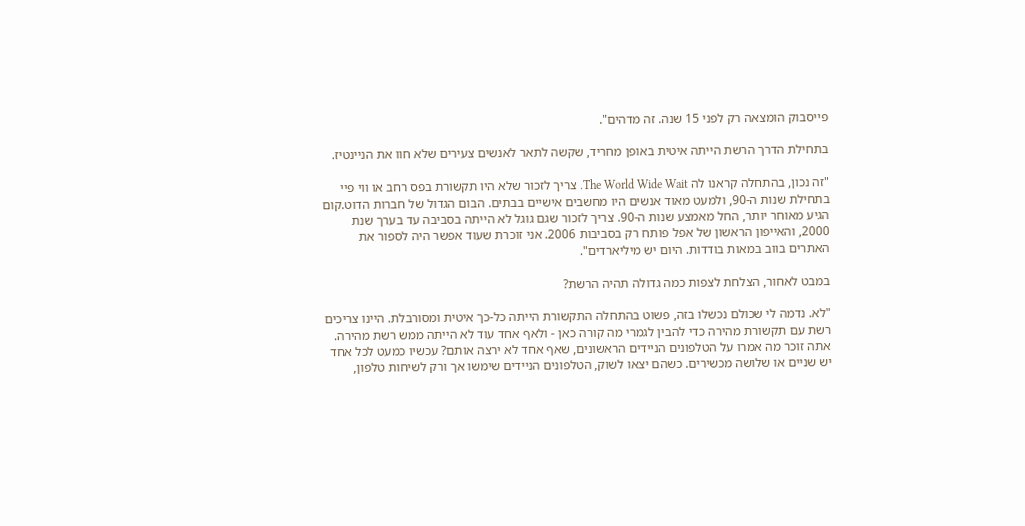פייסבוק הומצאה רק לפני 15 שנה. זה מדהים".

בתחילת הדרך הרשת הייתה איטית באופן מחריד, שקשה לתאר לאנשים צעירים שלא חוו את הניינטיז.

"זה נכון, בהתחלה קראנו לה The World Wide Wait. צריך לזכור שלא היו תקשורת בפס רחב או ווי פיי בתחילת שנות ה-90, ולמעט מאוד אנשים היו מחשבים אישיים בבתים. הבום הגדול של חברות הדוט.קום הגיע מאוחר יותר, החל מאמצע שנות ה-90. צריך לזכור שגם גוגל לא הייתה בסביבה עד בערך שנת 2000, והאייפון הראשון של אפל פותח רק בסביבות 2006. אני זוכרת שעוד אפשר היה לספור את האתרים בווב במאות בודדות. היום יש מיליארדים".

במבט לאחור, הצלחת לצפות כמה גדולה תהיה הרשת?

"לא. נדמה לי שכולם נכשלו בזה, פשוט בהתחלה התקשורת הייתה כל-כך איטית ומסורבלת. היינו צריכים רשת עם תקשורת מהירה כדי להבין לגמרי מה קורה כאן - ולאף אחד עוד לא הייתה ממש רשת מהירה. אתה זוכר מה אמרו על הטלפונים הניידים הראשונים, שאף אחד לא ירצה אותם? עכשיו כמעט לכל אחד יש שניים או שלושה מכשירים. כשהם יצאו לשוק, הטלפונים הניידים שימשו אך ורק לשיחות טלפון,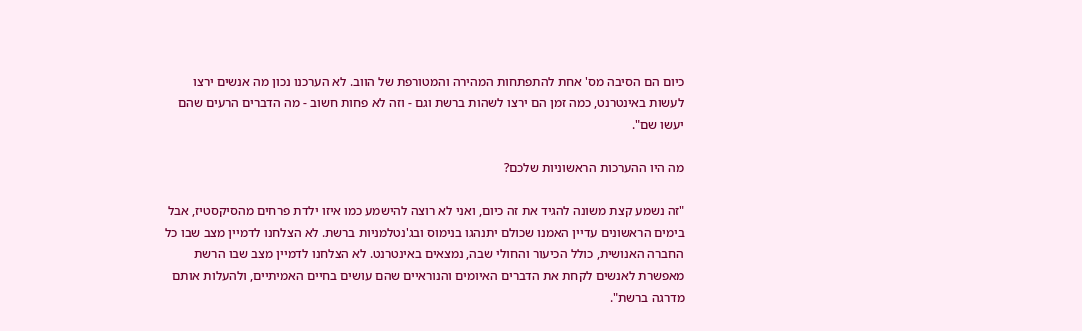כיום הם הסיבה מס' אחת להתפתחות המהירה והמטורפת של הווב. לא הערכנו נכון מה אנשים ירצו לעשות באינטרנט, כמה זמן הם ירצו לשהות ברשת וגם - וזה לא פחות חשוב - מה הדברים הרעים שהם יעשו שם".

מה היו ההערכות הראשוניות שלכם?

"זה נשמע קצת משונה להגיד את זה כיום, ואני לא רוצה להישמע כמו איזו ילדת פרחים מהסיקסטיז, אבל בימים הראשונים עדיין האמנו שכולם יתנהגו בנימוס ובג'נטלמניות ברשת. לא הצלחנו לדמיין מצב שבו כל החברה האנושית, כולל הכיעור והחולי שבה, נמצאים באינטרנט. לא הצלחנו לדמיין מצב שבו הרשת מאפשרת לאנשים לקחת את הדברים האיומים והנוראיים שהם עושים בחיים האמיתיים, ולהעלות אותם מדרגה ברשת".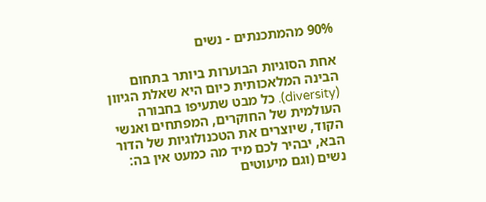90% מהמתכנתים - נשים

אחת הסוגיות הבוערות ביותר בתחום הבינה המלאכותית כיום היא שאלת הגיוון (diversity). כל מבט שתעיפו בחבורה העולמית של החוקרים, המפתחים ואנשי הקוד, שיוצרים את הטכנולוגיות של הדור הבא, יבהיר לכם מיד מה כמעט אין בה: נשים (וגם מיעוטים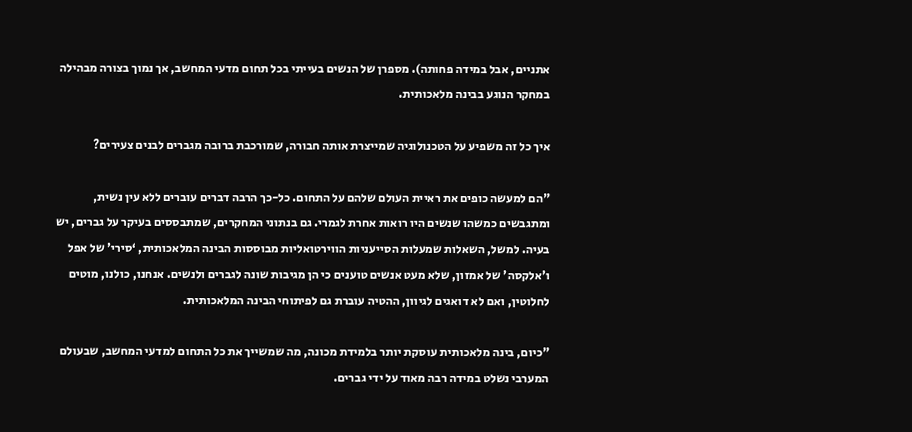אתניים, אבל במידה פחותה). מספרן של הנשים בעייתי בכל תחום מדעי המחשב, אך נמוך בצורה מבהילה במחקר הנוגע בבינה מלאכותית.

איך כל זה משפיע על הטכנולוגיה שמייצרת אותה חבורה, שמורכבת ברובה מגברים לבנים צעירים?

"הם למעשה כופים את ראיית העולם שלהם על התחום. כל-כך הרבה דברים עוברים ללא עין נשית, ומתגבשים כמשהו שנשים היו רואות אחרת לגמרי. גם בנתוני המחקרים, שמתבססים בעיקר על גברים, יש בעיה. למשל, השאלות שמעלות הסייעניות הווירטואליות מבוססות הבינה המלאכותית, ‘סירי' של אפל ו'אלקסה' של אמזון, שלא מעט אנשים טוענים כי הן מגיבות שונה לגברים ולנשים. אנחנו, כולנו, מוטים לחלוטין, ואם לא דואגים לגיוון, ההטיה עוברת גם לפיתוחי הבינה המלאכותית.

"כיום, בינה מלאכותית עוסקת יותר בלמידת מכונה, מה שמשייך את כל התחום למדעי המחשב, שבעולם המערבי נשלט במידה רבה מאוד על ידי גברים.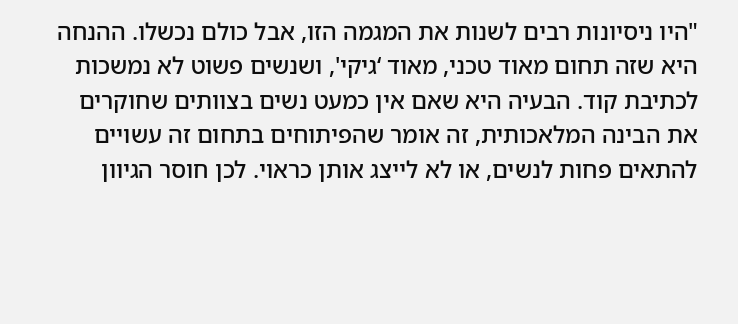"היו ניסיונות רבים לשנות את המגמה הזו, אבל כולם נכשלו. ההנחה היא שזה תחום מאוד טכני, מאוד ‘גיקי', ושנשים פשוט לא נמשכות לכתיבת קוד. הבעיה היא שאם אין כמעט נשים בצוותים שחוקרים את הבינה המלאכותית, זה אומר שהפיתוחים בתחום זה עשויים להתאים פחות לנשים, או לא לייצג אותן כראוי. לכן חוסר הגיוון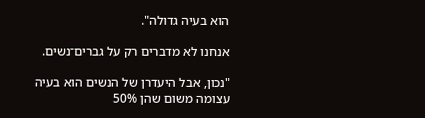הוא בעיה גדולה".

אנחנו לא מדברים רק על גברים־נשים.

"נכון, אבל היעדרן של הנשים הוא בעיה עצומה משום שהן 50%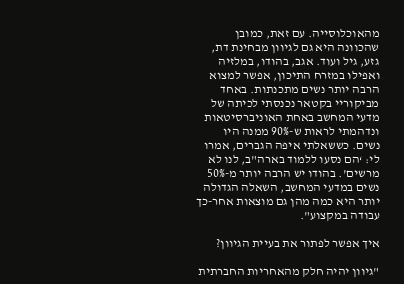מהאוכלוסייה. עם זאת, כמובן שהכוונה היא גם לגיוון מבחינת דת, גזע, גיל ועוד. אגב, בהודו, במלזיה ואפילו במזרח התיכון, אפשר למצוא הרבה יותר נשים מתכנתות. באחד מביקוריי בקטאר נכנסתי לכיתה של מדעי המחשב באחת האוניברסיטאות ונדהמתי לראות ש-90% ממנה היו נשים. כששאלתי איפה הגברים, אמרו לי: ‘הם נסעו ללמוד בארה"ב, לנו לא מרשים'. בהודו יש הרבה יותר מ-50% נשים במדעי המחשב, השאלה הגדולה יותר היא כמה מהן גם מוצאות אחר-כך עבודה במקצוע".

איך אפשר לפתור את בעיית הגיוון?

"גיוון יהיה חלק מהאחריות החברתית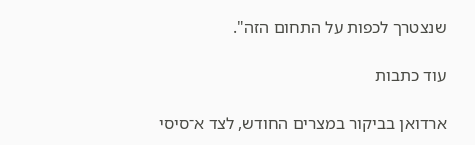שנצטרך לכפות על התחום הזה".

עוד כתבות

ארדואן בביקור במצרים החודש, לצד א־סיסי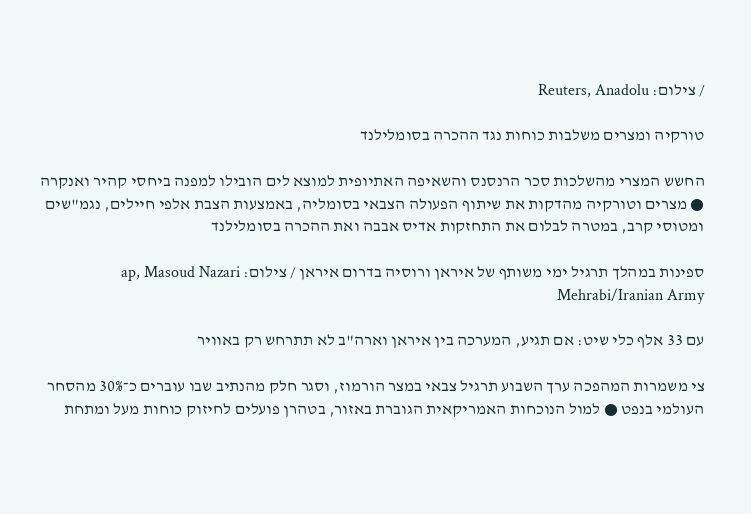/ צילום: Reuters, Anadolu

טורקיה ומצרים משלבות כוחות נגד ההכרה בסומלילנד

החשש המצרי מהשלכות סכר הרנסנס והשאיפה האתיופית למוצא לים הובילו למפנה ביחסי קהיר ואנקרה ● מצרים וטורקיה מהדקות את שיתוף הפעולה הצבאי בסומליה, באמצעות הצבת אלפי חיילים, נגמ"שים ומטוסי קרב, במטרה לבלום את התחזקות אדיס אבבה ואת ההכרה בסומלילנד

ספינות במהלך תרגיל ימי משותף של איראן ורוסיה בדרום איראן / צילום: ap, Masoud Nazari Mehrabi/Iranian Army

עם 33 אלף כלי שיט: אם תגיע, המערכה בין איראן וארה"ב לא תתרחש רק באוויר

צי משמרות המהפכה ערך השבוע תרגיל צבאי במצר הורמוז, וסגר חלק מהנתיב שבו עוברים כ־30% מהסחר העולמי בנפט ● למול הנוכחות האמריקאית הגוברת באזור, בטהרן פועלים לחיזוק כוחות מעל ומתחת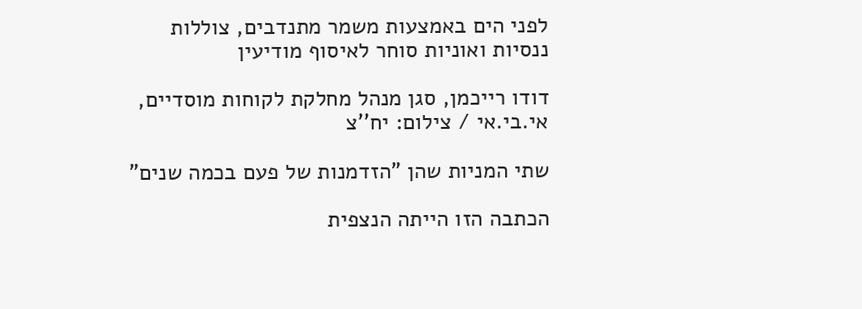לפני הים באמצעות משמר מתנדבים, צוללות ננסיות ואוניות סוחר לאיסוף מודיעין

דודו רייכמן, סגן מנהל מחלקת לקוחות מוסדיים, אי.בי.אי / צילום: יח''צ

שתי המניות שהן "הזדמנות של פעם בכמה שנים"

הכתבה הזו הייתה הנצפית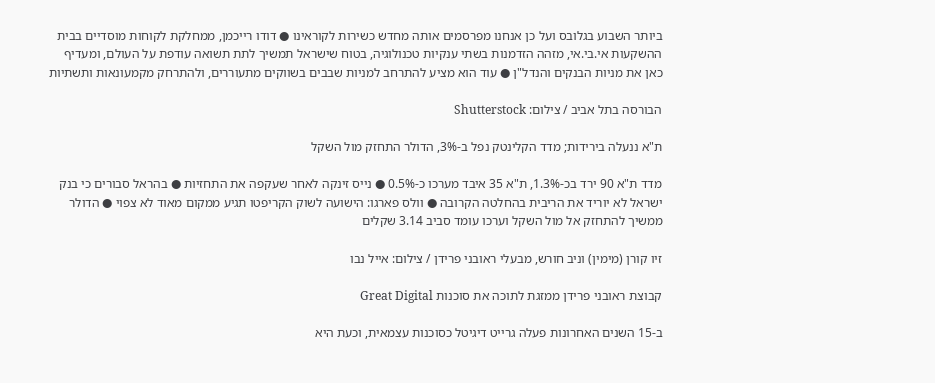ביותר השבוע בגלובס ועל כן אנחנו מפרסמים אותה מחדש כשירות לקוראינו ● דודו רייכמן, ממחלקת לקוחות מוסדיים בבית ההשקעות אי.בי.אי, מזהה הזדמנות בשתי ענקיות טכנולוגיה, בטוח שישראל תמשיך לתת תשואה עודפת על העולם, ומעדיף כאן את מניות הבנקים והנדל"ן ● עוד הוא מציע להתרחב למניות שבבים בשווקים מתעוררים, ולהתרחק מקמעונאות ותשתיות

הבורסה בתל אביב / צילום: Shutterstock

ת"א ננעלה בירידות; מדד הקלינטק נפל ב-3%, הדולר התחזק מול השקל

מדד ת"א 90 ירד בכ-1.3%, ת"א 35 איבד מערכו כ-0.5% ● נייס זינקה לאחר שעקפה את התחזיות ● בהראל סבורים כי בנק ישראל לא יוריד את הריבית בהחלטה הקרובה ● וולס פארגו: הישועה לשוק הקריפטו תגיע ממקום מאוד לא צפוי ● הדולר ממשיך להתחזק אל מול השקל וערכו עומד סביב 3.14 שקלים

זיו קורן (מימין) וניב חורש, מבעלי ראובני פרידן / צילום: אייל נבו

קבוצת ראובני פרידן ממזגת לתוכה את סוכנות Great Digital

ב-15 השנים האחרונות פעלה גרייט דיגיטל כסוכנות עצמאית, וכעת היא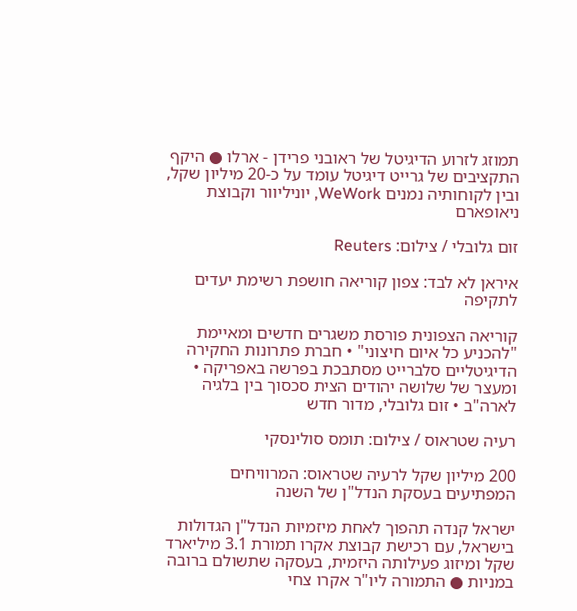תמוזג לזרוע הדיגיטל של ראובני פרידן - ארלו ● היקף התקציבים של גרייט דיגיטל עומד על כ-20 מיליון שקל, ובין לקוחותיה נמנים WeWork, יוניליוור וקבוצת ניאופארם

זום גלובלי / צילום: Reuters

איראן לא לבד: צפון קוריאה חושפת רשימת יעדים לתקיפה

קוריאה הצפונית פורסת משגרים חדשים ומאיימת "להכניע כל איום חיצוני" • חברת פתרונות החקירה הדיגיטליים סלברייט מסתבכת בפרשה באפריקה • ומעצר של שלושה יהודים הצית סכסוך בין בלגיה לארה"ב • זום גלובלי, מדור חדש

רעיה שטראוס / צילום: תומס סולינסקי

200 מיליון שקל לרעיה שטראוס: המרוויחים המפתיעים בעסקת הנדל"ן של השנה

ישראל קנדה תהפוך לאחת מיזמיות הנדל"ן הגדולות בישראל, עם רכישת קבוצת אקרו תמורת 3.1 מיליארד שקל ומיזוג פעילותה היזמית, בעסקה שתשולם ברובה במניות ● התמורה ליו"ר אקרו צחי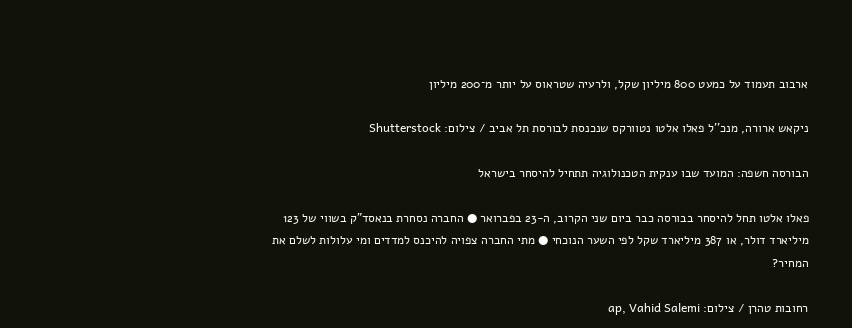ארבוב תעמוד על כמעט 800 מיליון שקל, ולרעיה שטראוס על יותר מ־200 מיליון

ניקאש ארורה, מנכ''ל פאלו אלטו נטוורקס שנכנסת לבורסת תל אביב / צילום: Shutterstock

הבורסה חשפה: המועד שבו ענקית הטכנולוגיה תתחיל להיסחר בישראל

פאלו אלטו תחל להיסחר בבורסה כבר ביום שני הקרוב, ה-23 בפברואר ● החברה נסחרת בנאסד"ק בשווי של 123 מיליארד דולר, או 387 מיליארד שקל לפי השער הנוכחי ● מתי החברה צפויה להיכנס למדדים ומי עלולות לשלם את המחיר?

רחובות טהרן / צילום: ap, Vahid Salemi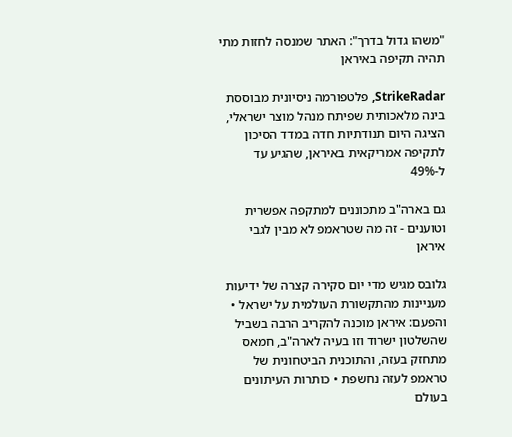"משהו גדול בדרך": האתר שמנסה לחזות מתי תהיה תקיפה באיראן

StrikeRadar, פלטפורמה ניסיונית מבוססת בינה מלאכותית שפיתח מנהל מוצר ישראלי, הציגה היום תנודתיות חדה במדד הסיכון לתקיפה אמריקאית באיראן, שהגיע עד ל-49%

גם בארה"ב מתכוננים למתקפה אפשרית וטוענים - זה מה שטראמפ לא מבין לגבי איראן

גלובס מגיש מדי יום סקירה קצרה של ידיעות מעניינות מהתקשורת העולמית על ישראל • והפעם: איראן מוכנה להקריב הרבה בשביל שהשלטון ישרוד וזו בעיה לארה"ב, חמאס מתחזק בעזה, והתוכנית הביטחונית של טראמפ לעזה נחשפת • כותרות העיתונים בעולם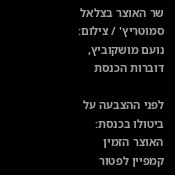שר האוצר בצלאל סמוטריץ' / צילום: נועם מושקוביץ, דוברות הכנסת

לפני ההצבעה על ביטולו בכנסת: האוצר הזמין קמפיין לפטור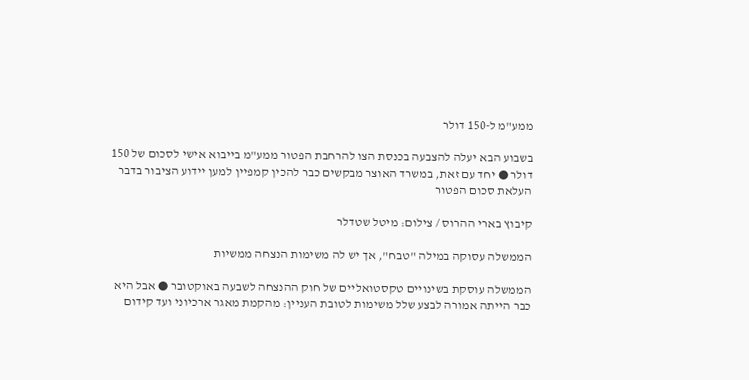ממע"מ ל-150 דולר

בשבוע הבא יעלה להצבעה בכנסת הצו להרחבת הפטור ממע"מ בייבוא אישי לסכום של 150 דולר ● יחד עם זאת, במשרד האוצר מבקשים כבר להכין קמפיין למען יידוע הציבור בדבר העלאת סכום הפטור

קיבוץ בארי ההרוס / צילום: מיטל שטדלר

הממשלה עסוקה במילה "טבח", אך יש לה משימות הנצחה ממשיות

הממשלה עוסקת בשינויים טקסטואליים של חוק ההנצחה לשבעה באוקטובר ● אבל היא כבר הייתה אמורה לבצע שלל משימות לטובת העניין: מהקמת מאגר ארכיוני ועד קידום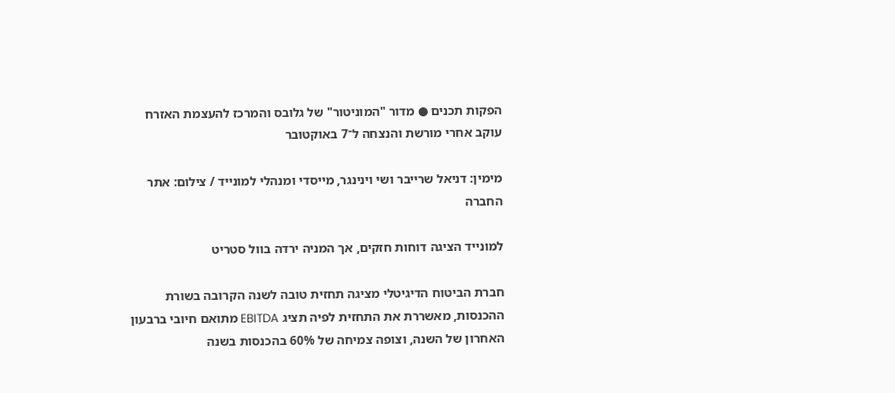הפקות תכנים ● מדור "המוניטור" של גלובס והמרכז להעצמת האזרח עוקב אחרי מורשת והנצחה ל־7 באוקטובר

מימין: דניאל שרייבר ושי וינינגר, מייסדי ומנהלי למונייד / צילום: אתר החברה

למונייד הציגה דוחות חזקים, אך המניה ירדה בוול סטריט

חברת הביטוח הדיגיטלי מציגה תחזית טובה לשנה הקרובה בשורת ההכנסות, מאשררת את התחזית לפיה תציג EBITDA מתואם חיובי ברבעון האחרון של השנה, וצופה צמיחה של 60% בהכנסות בשנה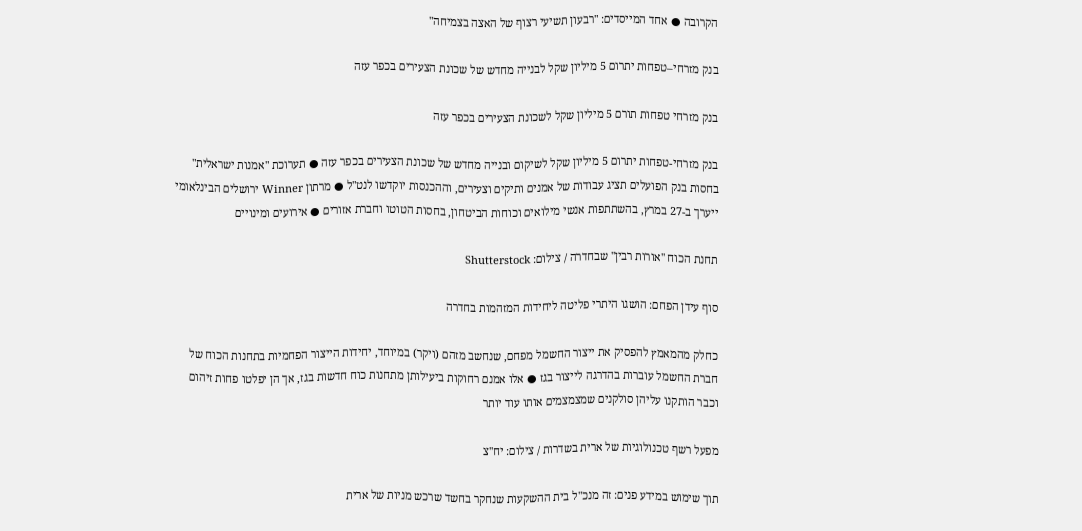הקרובה ● אחד המייסדים: "רבעון תשיעי רצוף של האצה בצמיחה"

בנק מזרחי–טפחות יתרום 5 מיליון שקל לבנייה מחדש של שכונת הצעירים בכפר עזה

בנק מזרחי טפחות תורם 5 מיליון שקל לשכונת הצעירים בכפר עזה

בנק מזרחי-טפחות יתרום 5 מיליון שקל לשיקום ובנייה מחדש של שכונת הצעירים בכפר עזה ● תערוכת "אמנות ישראלית" בחסות בנק הפועלים תציג עבודות של אמנים ותיקים וצעירים, וההכנסות יוקדשו לנט"ל ● מרתון Winner ירושלים הבינלאומי ייערך ב-27 במרץ, בהשתתפות אנשי מילואים וכוחות הביטחון, בחסות הטוטו וחברת אזורים ● אירועים ומינויים

תחנת הכוח ''אורות רבין'' שבחדרה / צילום: Shutterstock

סוף עידן הפחם: הושגו היתרי פליטה ליחידות המזהמות בחדרה

כחלק מהמאמץ להפסיק את ייצור החשמל מפחם, שנחשב מזהם (ויקר) במיוחד, יחידות הייצור הפחמיות בתחנות הכוח של חברת החשמל עוברות בהדרגה לייצור בגז ● אלו אמנם רחוקות ביעילותן מתחנות כוח חדשות בגז, אך הן יפלטו פחות זיהום וכבר הותקנו עליהן סולקנים שמצמצמים אותו עוד יותר

מפעל רשף טכנולוגיות של ארית בשדרות / צילום: יח''צ

תוך שימוש במידע פנים: זה מנכ"ל בית ההשקעות שנחקר בחשד שרכש מניות של ארית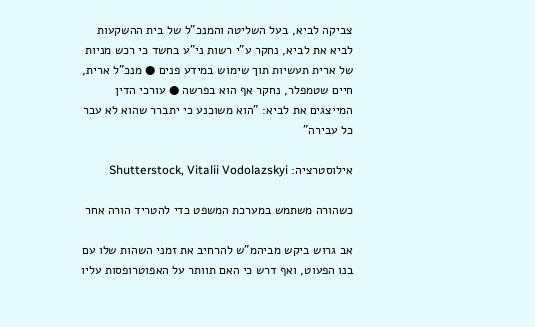צביקה לביא, בעל השליטה והמנכ"ל של בית ההשקעות לביא את לביא, נחקר ע"י רשות ני"ע בחשד כי רכש מניות של ארית תעשיות תוך שימוש במידע פנים ● מנכ"ל ארית, חיים שטמפלר, נחקר אף הוא בפרשה ● עורכי הדין המייצגים את לביא: "הוא משוכנע כי יתברר שהוא לא עבר כל עבירה"

אילוסטרציה: Shutterstock, Vitalii Vodolazskyi

כשהורה משתמש במערכת המשפט כדי להטריד הורה אחר

אב גרוש ביקש מביהמ"ש להרחיב את זמני השהות שלו עם בנו הפעוט, ואף דרש כי האם תוותר על האפוטרופסות עליו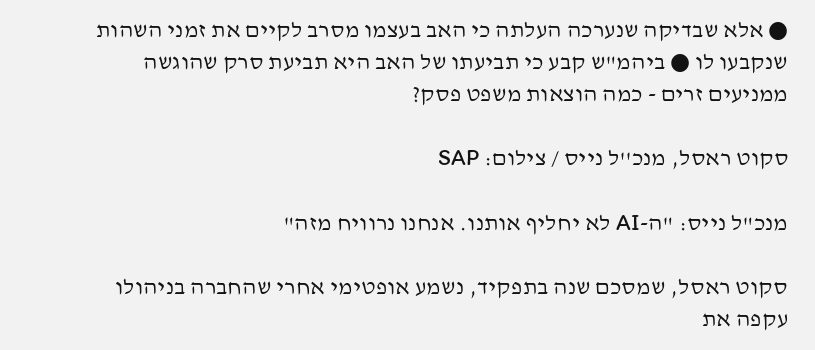● אלא שבדיקה שנערכה העלתה כי האב בעצמו מסרב לקיים את זמני השהות שנקבעו לו ● ביהמ"ש קבע כי תביעתו של האב היא תביעת סרק שהוגשה ממניעים זרים - כמה הוצאות משפט פסק?

סקוט ראסל, מנכ''ל נייס / צילום: SAP

מנכ"ל נייס: "ה-AI לא יחליף אותנו. אנחנו נרוויח מזה"

סקוט ראסל, שמסכם שנה בתפקיד, נשמע אופטימי אחרי שהחברה בניהולו עקפה את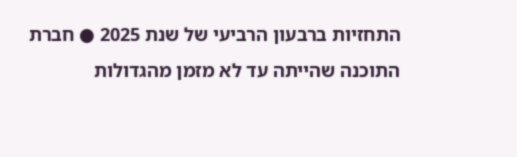התחזיות ברבעון הרביעי של שנת 2025 ● חברת התוכנה שהייתה עד לא מזמן מהגדולות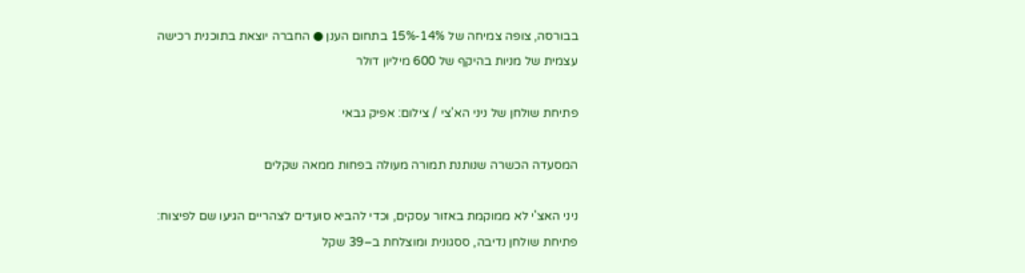בבורסה, צופה צמיחה של 14%-15% בתחום הענן ● החברה יוצאת בתוכנית רכישה עצמית של מניות בהיקף של 600 מיליון דולר

פתיחת שולחן של ניני הא'צי / צילום: אפיק גבאי

המסעדה הכשרה שנותנת תמורה מעולה בפחות ממאה שקלים

ניני האצ'י לא ממוקמת באזור עסקים, וכדי להביא סועדים לצהריים הגיעו שם לפיצוח: פתיחת שולחן נדיבה, ססגונית ומוצלחת ב–39 שקל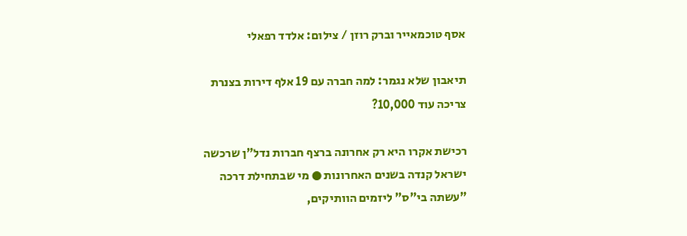אסף טוכמאייר וברק רוזן / צילום: אלדד רפאלי

תיאבון שלא נגמר: למה חברה עם 19 אלף דירות בצנרת צריכה עוד 10,000?

רכישת אקרו היא רק אחרונה ברצף חברות נדל"ן שרכשה ישראל קנדה בשנים האחרונות ● מי שבתחילת דרכה "עשתה בי"ס" ליזמים הוותיקים,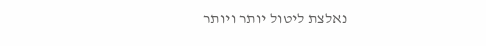נאלצת ליטול יותר ויותר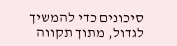סיכונים כדי להמשיך לגדול, מתוך תקווה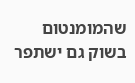שהמומנטום בשוק גם ישתפר